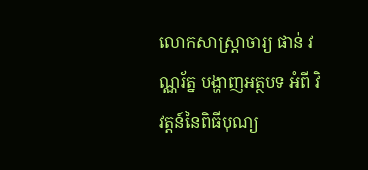លោកសាស្ត្រាចារ្យ ផាន់ វណ្ណរ័ត្ន បង្ហាញអត្ថបទ អំពី វិវត្តន៍នៃពិធីបុណ្យ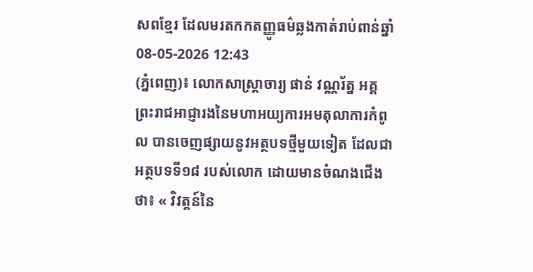សពខ្មែរ ដែលមរតកកតញ្ញូធម៌ឆ្លងកាត់រាប់ពាន់ឆ្នាំ
08-05-2026 12:43
(ភ្នំពេញ)៖ លោកសាស្ត្រាចារ្យ ផាន់ វណ្ណរ័ត្ន អគ្គព្រះរាជអាជ្ញារងនៃមហាអយ្យការអមតុលាការកំពូល បានចេញផ្សាយនូវអត្ថបទថ្មីមួយទៀត ដែលជាអត្ថបទទី១៨ របស់លោក ដោយមានចំណងជើងថា៖ « វិវត្តន៍នៃ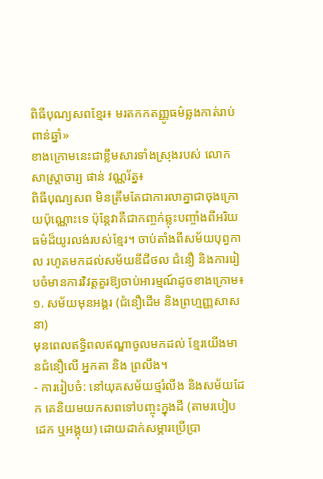ពិធីបុណ្យសពខ្មែរ៖ មរតកកតញ្ញូធម៌ឆ្លងកាត់រាប់ពាន់ឆ្នាំ»
ខាងក្រោមនេះជាខ្លឹមសារទាំងស្រុងរបស់ លោកសាស្ត្រាចារ្យ ផាន់ វណ្ណរ័ត្ន៖
ពិធីបុណ្យសព មិនត្រឹមតែជាការលាគ្នាជាចុងក្រោយប៉ុណ្ណោះទេ ប៉ុន្តែវាគឺជាកញ្ចក់ឆ្លុះបញ្ចាំងពីអរិយធម៌ដ៏យូរលង់របស់ខ្មែរ។ ចាប់តាំងពីសម័យបុព្វកាល រហូតមកដល់សម័យឌីជីថល ជំនឿ និងការរៀបចំមានការវិវត្តគួរឱ្យចាប់អារម្មណ៍ដូចខាងក្រោម៖
១. សម័យមុនអង្គរ (ជំនឿដើម និងព្រហ្មញ្ញសាសនា)
មុនពេលឥទ្ធិពលឥណ្ឌាចូលមកដល់ ខ្មែរយើងមានជំនឿលើ អ្នកតា និង ព្រលឹង។
- ការរៀបចំ: នៅយុគសម័យថ្មរំលីង និងសម័យដែក គេនិយមយកសពទៅបញ្ចុះក្នុងដី (តាមរបៀបដេក ឬអង្គុយ) ដោយដាក់សម្ភារប្រើប្រា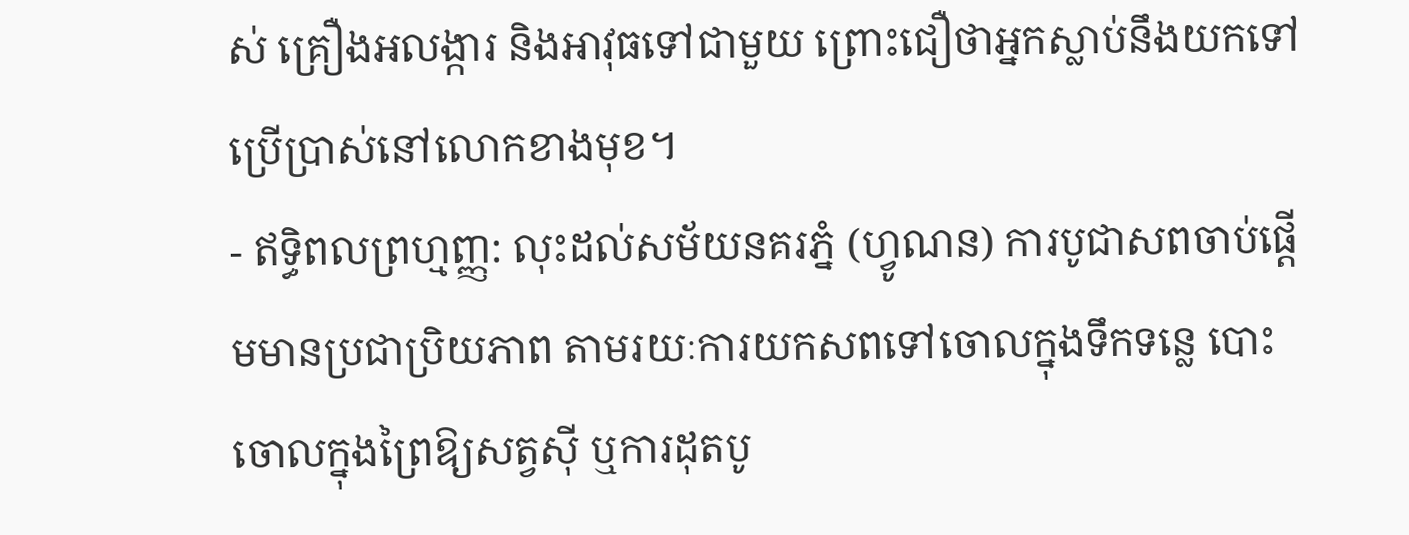ស់ គ្រឿងអលង្ការ និងអាវុធទៅជាមួយ ព្រោះជឿថាអ្នកស្លាប់នឹងយកទៅប្រើប្រាស់នៅលោកខាងមុខ។
- ឥទ្ធិពលព្រហ្មញ្ញ: លុះដល់សម័យនគរភ្នំ (ហ្វូណន) ការបូជាសពចាប់ផ្តើមមានប្រជាប្រិយភាព តាមរយៈការយកសពទៅចោលក្នុងទឹកទន្លេ បោះចោលក្នុងព្រៃឱ្យសត្វស៊ី ឬការដុតបូ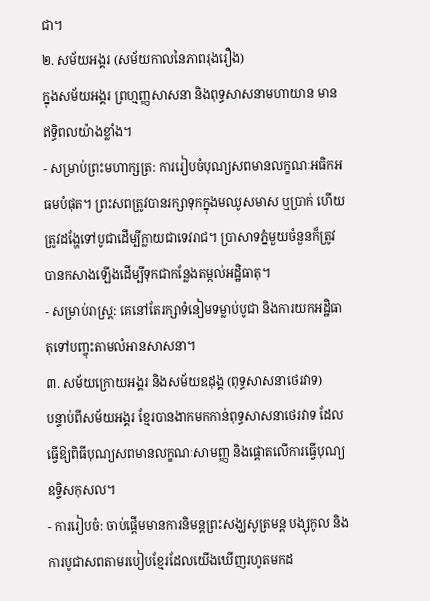ជា។
២. សម័យអង្គរ (សម័យកាលនៃភាពរុងរឿង)
ក្នុងសម័យអង្គរ ព្រហ្មញ្ញសាសនា និងពុទ្ធសាសនាមហាយាន មានឥទ្ធិពលយ៉ាងខ្លាំង។
- សម្រាប់ព្រះមហាក្សត្រ: ការរៀបចំបុណ្យសពមានលក្ខណៈអធិកអធមបំផុត។ ព្រះសពត្រូវបានរក្សាទុកក្នុងមឈូសមាស ឬប្រាក់ ហើយត្រូវដង្ហែទៅបូជាដើម្បីក្លាយជាទេវរាជ។ ប្រាសាទភ្នំមួយចំនួនក៏ត្រូវបានកសាងឡើងដើម្បីទុកជាកន្លែងតម្កល់អដ្ឋិធាតុ។
- សម្រាប់រាស្ត្រ: គេនៅតែរក្សាទំនៀមទម្លាប់បូជា និងការយកអដ្ឋិធាតុទៅបញ្ចុះតាមលំអានសាសនា។
៣. សម័យក្រោយអង្គរ និងសម័យឧដុង្គ (ពុទ្ធសាសនាថេរវាទ)
បន្ទាប់ពីសម័យអង្គរ ខ្មែរបានងាកមកកាន់ពុទ្ធសាសនាថេរវាទ ដែលធ្វើឱ្យពិធីបុណ្យសពមានលក្ខណៈសាមញ្ញ និងផ្ដោតលើការធ្វើបុណ្យឧទ្ទិសកុសល។
- ការរៀបចំ: ចាប់ផ្តើមមានការនិមន្តព្រះសង្ឃសូត្រមន្ត បង្សុកូល និងការបូជាសពតាមរបៀបខ្មែរដែលយើងឃើញរហូតមកដ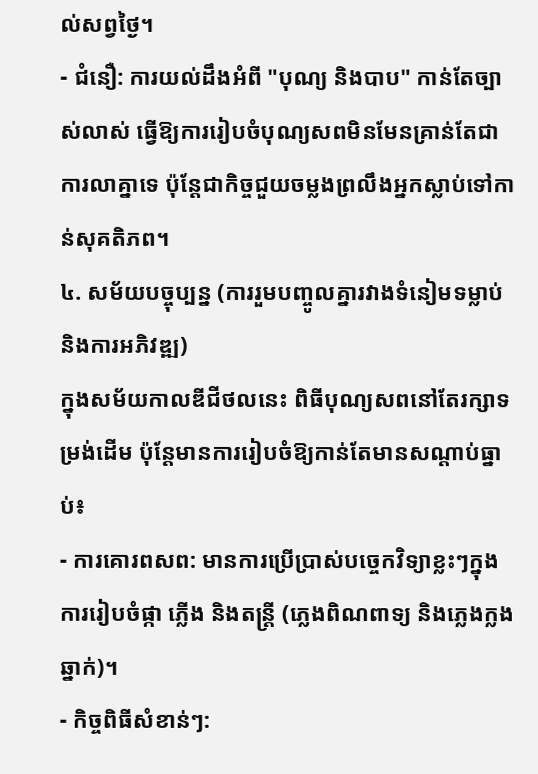ល់សព្វថ្ងៃ។
- ជំនឿ: ការយល់ដឹងអំពី "បុណ្យ និងបាប" កាន់តែច្បាស់លាស់ ធ្វើឱ្យការរៀបចំបុណ្យសពមិនមែនគ្រាន់តែជាការលាគ្នាទេ ប៉ុន្តែជាកិច្ចជួយចម្លងព្រលឹងអ្នកស្លាប់ទៅកាន់សុគតិភព។
៤. សម័យបច្ចុប្បន្ន (ការរួមបញ្ចូលគ្នារវាងទំនៀមទម្លាប់ និងការអភិវឌ្ឍ)
ក្នុងសម័យកាលឌីជីថលនេះ ពិធីបុណ្យសពនៅតែរក្សាទម្រង់ដើម ប៉ុន្តែមានការរៀបចំឱ្យកាន់តែមានសណ្តាប់ធ្នាប់៖
- ការគោរពសព: មានការប្រើប្រាស់បច្ចេកវិទ្យាខ្លះៗក្នុងការរៀបចំផ្កា ភ្លើង និងតន្ត្រី (ភ្លេងពិណពាទ្យ និងភ្លេងក្លងឆ្នាក់)។
- កិច្ចពិធីសំខាន់ៗ: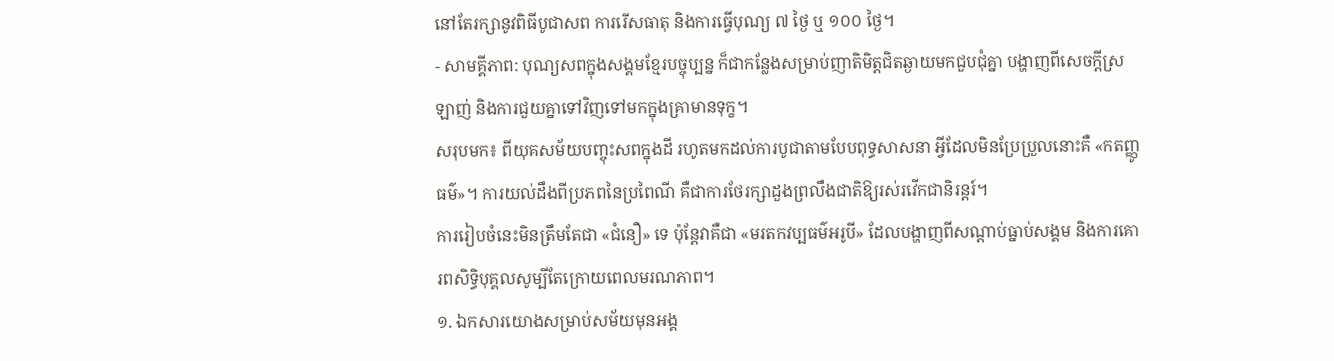នៅតែរក្សានូវពិធីបូជាសព ការរើសធាតុ និងការធ្វើបុណ្យ ៧ ថ្ងៃ ឬ ១០០ ថ្ងៃ។
- សាមគ្គីភាព: បុណ្យសពក្នុងសង្គមខ្មែរបច្ចុប្បន្ន ក៏ជាកន្លែងសម្រាប់ញាតិមិត្តជិតឆ្ងាយមកជួបជុំគ្នា បង្ហាញពីសេចក្តីស្រឡាញ់ និងការជួយគ្នាទៅវិញទៅមកក្នុងគ្រាមានទុក្ខ។
សរុបមក៖ ពីយុគសម័យបញ្ចុះសពក្នុងដី រហូតមកដល់ការបូជាតាមបែបពុទ្ធសាសនា អ្វីដែលមិនប្រែប្រួលនោះគឺ «កតញ្ញូធម៌»។ ការយល់ដឹងពីប្រភពនៃប្រពៃណី គឺជាការថែរក្សាដួងព្រលឹងជាតិឱ្យរស់រវើកជានិរន្តរ៍។
ការរៀបចំនេះមិនត្រឹមតែជា «ជំនឿ» ទេ ប៉ុន្តែវាគឺជា «មរតកវប្បធម៌អរូបី» ដែលបង្ហាញពីសណ្តាប់ធ្នាប់សង្គម និងការគោរពសិទ្ធិបុគ្គលសូម្បីតែក្រោយពេលមរណភាព។
១. ឯកសារយោងសម្រាប់សម័យមុនអង្គ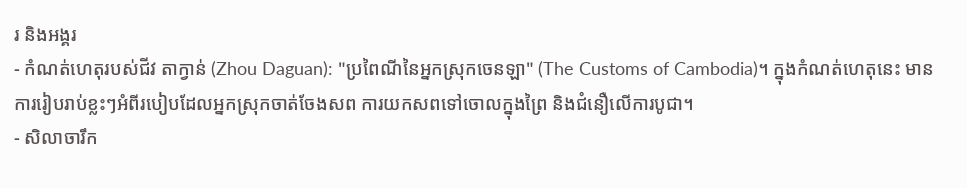រ និងអង្គរ
- កំណត់ហេតុរបស់ជីវ តាក្វាន់ (Zhou Daguan): "ប្រពៃណីនៃអ្នកស្រុកចេនឡា" (The Customs of Cambodia)។ ក្នុងកំណត់ហេតុនេះ មានការរៀបរាប់ខ្លះៗអំពីរបៀបដែលអ្នកស្រុកចាត់ចែងសព ការយកសពទៅចោលក្នុងព្រៃ និងជំនឿលើការបូជា។
- សិលាចារឹក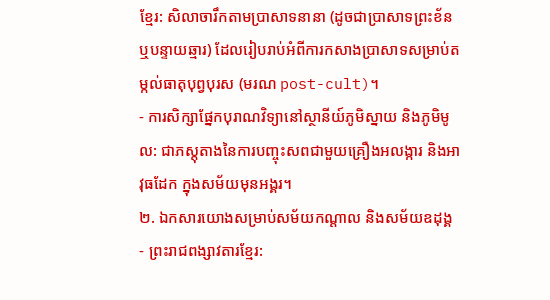ខ្មែរ: សិលាចារឹកតាមប្រាសាទនានា (ដូចជាប្រាសាទព្រះខ័ន ឬបន្ទាយឆ្មារ) ដែលរៀបរាប់អំពីការកសាងប្រាសាទសម្រាប់តម្កល់ធាតុបុព្វបុរស (មរណ post-cult)។
- ការសិក្សាផ្នែកបុរាណវិទ្យានៅស្ថានីយ៍ភូមិស្នាយ និងភូមិមូល: ជាភស្តុតាងនៃការបញ្ចុះសពជាមួយគ្រឿងអលង្ការ និងអាវុធដែក ក្នុងសម័យមុនអង្គរ។
២. ឯកសារយោងសម្រាប់សម័យកណ្តាល និងសម័យឧដុង្គ
- ព្រះរាជពង្សាវតារខ្មែរ: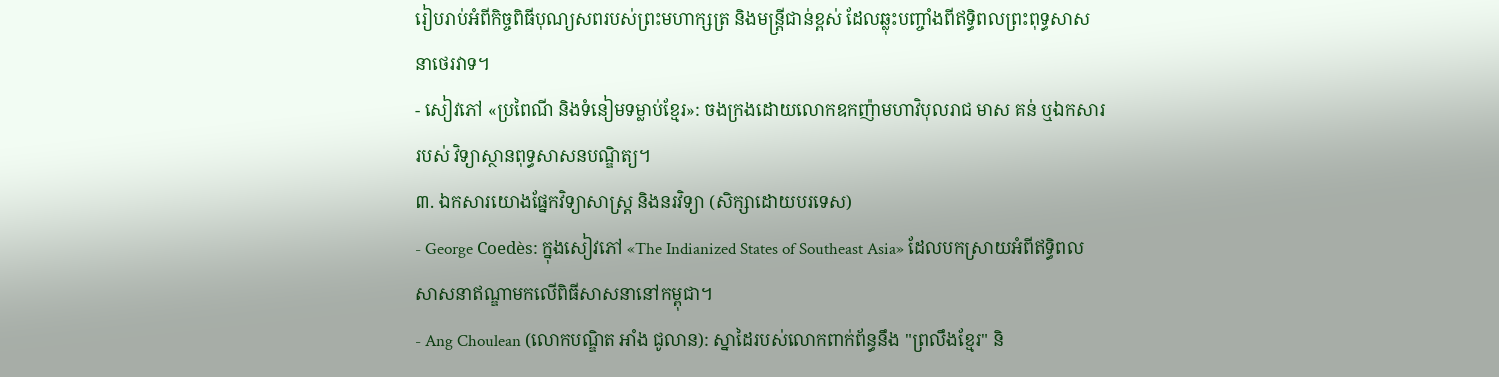រៀបរាប់អំពីកិច្ចពិធីបុណ្យសពរបស់ព្រះមហាក្សត្រ និងមន្ត្រីជាន់ខ្ពស់ ដែលឆ្លុះបញ្ចាំងពីឥទ្ធិពលព្រះពុទ្ធសាសនាថេរវាទ។
- សៀវភៅ «ប្រពៃណី និងទំនៀមទម្លាប់ខ្មែរ»: ចងក្រងដោយលោកឧកញ៉ាមហាវិបុលរាជ មាស គន់ ឬឯកសាររបស់ វិទ្យាស្ថានពុទ្ធសាសនបណ្ឌិត្យ។
៣. ឯកសារយោងផ្នែកវិទ្យាសាស្ត្រ និងនរវិទ្យា (សិក្សាដោយបរទេស)
- George Coedès: ក្នុងសៀវភៅ «The Indianized States of Southeast Asia» ដែលបកស្រាយអំពីឥទ្ធិពលសាសនាឥណ្ឌាមកលើពិធីសាសនានៅកម្ពុជា។
- Ang Choulean (លោកបណ្ឌិត អាំង ជូលាន): ស្នាដៃរបស់លោកពាក់ព័ន្ធនឹង "ព្រលឹងខ្មែរ" និ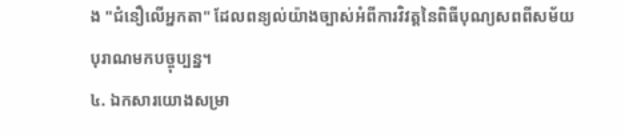ង "ជំនឿលើអ្នកតា" ដែលពន្យល់យ៉ាងច្បាស់អំពីការវិវត្តនៃពិធីបុណ្យសពពីសម័យបុរាណមកបច្ចុប្បន្ន។
៤. ឯកសារយោងសម្រា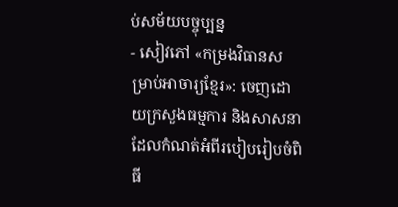ប់សម័យបច្ចុប្បន្ន
- សៀវភៅ «កម្រងវិធានសម្រាប់អាចារ្យខ្មែរ»: ចេញដោយក្រសួងធម្មការ និងសាសនា ដែលកំណត់អំពីរបៀបរៀបចំពិធី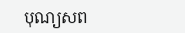បុណ្យសព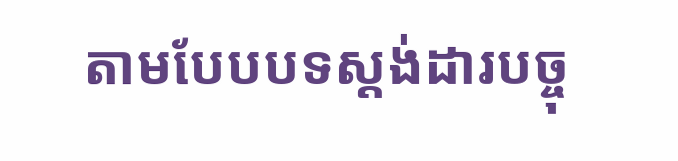តាមបែបបទស្តង់ដារបច្ចុ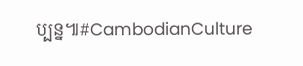ប្បន្ន៕#CambodianCulture